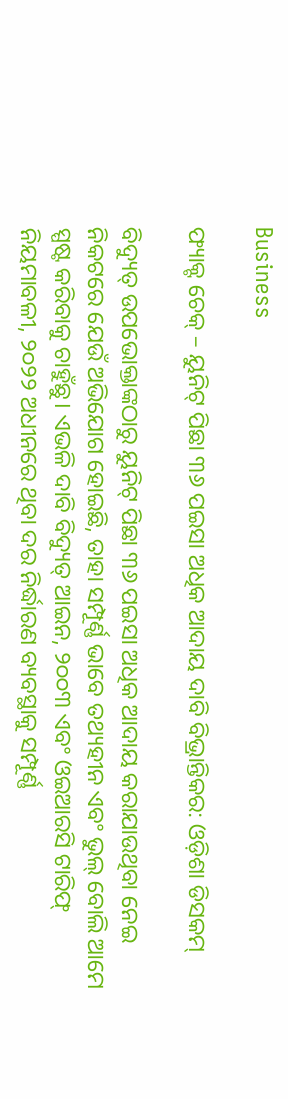Business

ଫ୍ୟାକ୍ଟ ଚେକ୍ – ୟୁନିଟ୍ ପିଛା ୩୬ ପଇସା ଅଧିକ ଆଦାୟ ଦାବି ବିଭ୍ରାନ୍ତିକର: ଓଡ଼ିଶା ଡିସକମ୍

ବିଦ୍ୟୁତ୍ ଉପଭୋକ୍ତାଙ୍କଠାରୁ ୟୁନିଟ୍ ପିଛା ୩୬ ପଇସା ଅଧିକ ଆଦାୟ କରାଯାଉଥିବା ନେଇ ନିକଟରେ ଯେଉଁ ଅଭିଯୋଗ ହୋଇଛି, ତାହା ସମ୍ପୂର୍ଣ୍ଣ ଭାବେ ତଥ୍ୟହୀନ ଏବଂ ଭୁଲ୍ ବୋଲି ଆମେ ସ୍ପଷ୍ଟ କରିବାକୁ ଚାହୁଁଛୁ। ଏଭଳି ଦାବି ବିଦ୍ୟୁତ୍ ଆଇନ, ୨୦୦୩ ଏବଂ ଓଇଆରସି ଟାରିଫ୍ ନିୟମାବଳୀ, ୨୦୨୨ ଅଧୀନରେ ଥିବା ଦର ନିର୍ଦ୍ଧାରଣ ବ୍ୟବସ୍ଥାକୁ ସମ୍ପୂର୍ଣ୍ଣ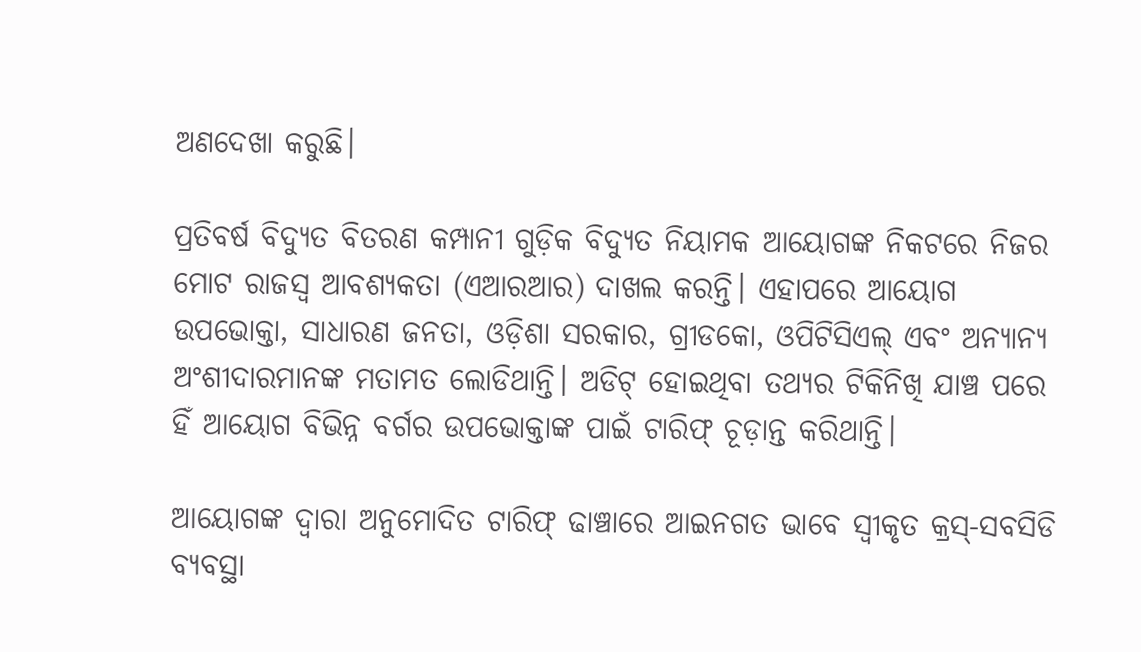ଅଣଦେଖା କରୁଛି।

ପ୍ରତିବର୍ଷ ବିଦ୍ୟୁତ ବିତରଣ କମ୍ପାନୀ ଗୁଡ଼ିକ ବିଦ୍ୟୁତ ନିୟାମକ ଆୟୋଗଙ୍କ ନିକଟରେ ନିଜର ମୋଟ ରାଜସ୍ୱ ଆବଶ୍ୟକତା (ଏଆରଆର) ଦାଖଲ କରନ୍ତି। ଏହାପରେ ଆୟୋଗ ଉପଭୋକ୍ତା, ସାଧାରଣ ଜନତା, ଓଡ଼ିଶା ସରକାର, ଗ୍ରୀଡକୋ, ଓପିଟିସିଏଲ୍ ଏବଂ ଅନ୍ୟାନ୍ୟ ଅଂଶୀଦାରମାନଙ୍କ ମତାମତ ଲୋଡିଥାନ୍ତି। ଅଡିଟ୍ ହୋଇଥିବା ତଥ୍ୟର ଟିକିନିଖି ଯାଞ୍ଚ ପରେ ହିଁ ଆୟୋଗ ବିଭିନ୍ନ ବର୍ଗର ଉପଭୋକ୍ତାଙ୍କ ପାଇଁ ଟାରିଫ୍ ଚୂଡ଼ାନ୍ତ କରିଥାନ୍ତି।

ଆୟୋଗଙ୍କ ଦ୍ୱାରା ଅନୁମୋଦିତ ଟାରିଫ୍ ଢାଞ୍ଚାରେ ଆଇନଗତ ଭାବେ ସ୍ୱୀକୃତ କ୍ରସ୍-ସବସିଡି ବ୍ୟବସ୍ଥା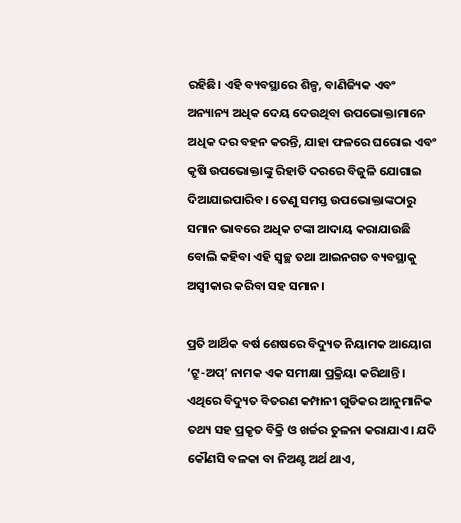ରହିଛି। ଏହି ବ୍ୟବସ୍ଥାରେ ଶିଳ୍ପ, ବାଣିଜ୍ୟିକ ଏବଂ ଅନ୍ୟାନ୍ୟ ଅଧିକ ଦେୟ ଦେଉଥିବା ଉପଭୋକ୍ତାମାନେ ଅଧିକ ଦର ବହନ କରନ୍ତି, ଯାହା ଫଳରେ ଘରୋଇ ଏବଂ କୃଷି ଉପଭୋକ୍ତାଙ୍କୁ ରିହାତି ଦରରେ ବିଜୁଳି ଯୋଗାଇ ଦିଆଯାଇପାରିବ। ତେଣୁ ସମସ୍ତ ଉପଭୋକ୍ତାଙ୍କଠାରୁ ସମାନ ଭାବରେ ଅଧିକ ଟଙ୍କା ଆଦାୟ କରାଯାଉଛି ବୋଲି କହିବା ଏହି ସ୍ୱଚ୍ଛ ତଥା ଆଇନଗତ ବ୍ୟବସ୍ଥାକୁ ଅସ୍ୱୀକାର କରିବା ସହ ସମାନ।

ପ୍ରତି ଆର୍ଥିକ ବର୍ଷ ଶେଷରେ ବିଦ୍ୟୁତ ନିୟାମକ ଆୟୋଗ ‘ଟ୍ରୁ-ଅପ୍’ ନାମକ ଏକ ସମୀକ୍ଷା ପ୍ରକ୍ରିୟା କରିଥାନ୍ତି। ଏଥିରେ ବିଦ୍ୟୁତ ବିତରଣ କମ୍ପାନୀ ଗୁଡିକର ଆନୁମାନିକ ତଥ୍ୟ ସହ ପ୍ରକୃତ ବିକ୍ରି ଓ ଖର୍ଚ୍ଚର ତୁଳନା କରାଯାଏ। ଯଦି କୌଣସି ବଳକା ବା ନିଅଣ୍ଟ ଅର୍ଥ ଥାଏ,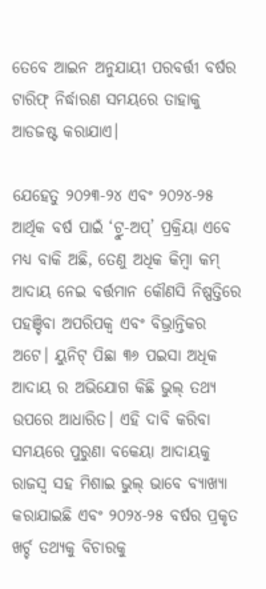ତେବେ ଆଇନ ଅନୁଯାୟୀ ପରବର୍ତ୍ତୀ ବର୍ଷର ଟାରିଫ୍ ନିର୍ଦ୍ଧାରଣ ସମୟରେ ତାହାକୁ ଆଡଜଷ୍ଟ କରାଯାଏ।

ଯେହେତୁ ୨୦୨୩-୨୪ ଏବଂ ୨୦୨୪-୨୫ ଆର୍ଥିକ ବର୍ଷ ପାଇଁ ‘ଟ୍ରୁ-ଅପ୍’ ପ୍ରକ୍ରିୟା ଏବେ ମଧ୍ୟ ବାକି ଅଛି, ତେଣୁ ଅଧିକ କିମ୍ବା କମ୍ ଆଦାୟ ନେଇ ବର୍ତ୍ତମାନ କୌଣସି ନିଷ୍ପତ୍ତିରେ ପହଞ୍ଚିବା ଅପରିପକ୍ୱ ଏବଂ ବିଭ୍ରାନ୍ତିକର ଅଟେ। ୟୁନିଟ୍ ପିଛା ୩୬ ପଇସା ଅଧିକ ଆଦାୟ ର ଅଭିଯୋଗ କିଛି ଭୁଲ୍ ତଥ୍ୟ ଉପରେ ଆଧାରିତ। ଏହି ଦାବି କରିବା ସମୟରେ ପୁରୁଣା ବକେୟା ଆଦାୟକୁ ରାଜସ୍ୱ ସହ ମିଶାଇ ଭୁଲ୍ ଭାବେ ବ୍ୟାଖ୍ୟା କରାଯାଇଛି ଏବଂ ୨୦୨୪-୨୫ ବର୍ଷର ପ୍ରକୃତ ଖର୍ଚ୍ଚ ତଥ୍ୟକୁ ବିଚାରକୁ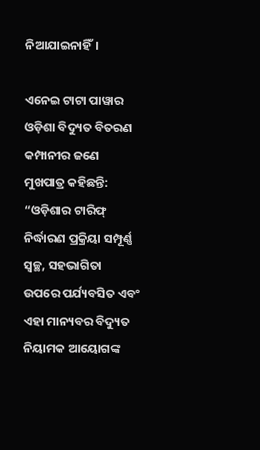ନିଆଯାଇନାହିଁ।

ଏନେଇ ଟାଟା ପାୱାର ଓଡ଼ିଶା ବିଦ୍ୟୁତ ବିତରଣ କମ୍ପାନୀର ଜଣେ ମୁଖପାତ୍ର କହିଛନ୍ତି: “ଓଡ଼ିଶାର ଟାରିଫ୍ ନିର୍ଦ୍ଧାରଣ ପ୍ରକ୍ରିୟା ସମ୍ପୂର୍ଣ୍ଣ ସ୍ୱଚ୍ଛ, ସହଭାଗିତା ଉପରେ ପର୍ଯ୍ୟବସିତ ଏବଂ ଏହା ମାନ୍ୟବର ବିଦ୍ୟୁତ ନିୟାମକ ଆୟୋଗଙ୍କ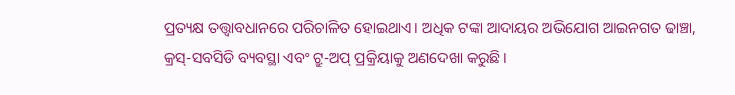ପ୍ରତ୍ୟକ୍ଷ ତତ୍ତ୍ୱାବଧାନରେ ପରିଚାଳିତ ହୋଇଥାଏ। ଅଧିକ ଟଙ୍କା ଆଦାୟର ଅଭିଯୋଗ ଆଇନଗତ ଢାଞ୍ଚା, କ୍ରସ୍-ସବସିଡି ବ୍ୟବସ୍ଥା ଏବଂ ଟ୍ରୁ-ଅପ୍ ପ୍ରକ୍ରିୟାକୁ ଅଣଦେଖା କରୁଛି।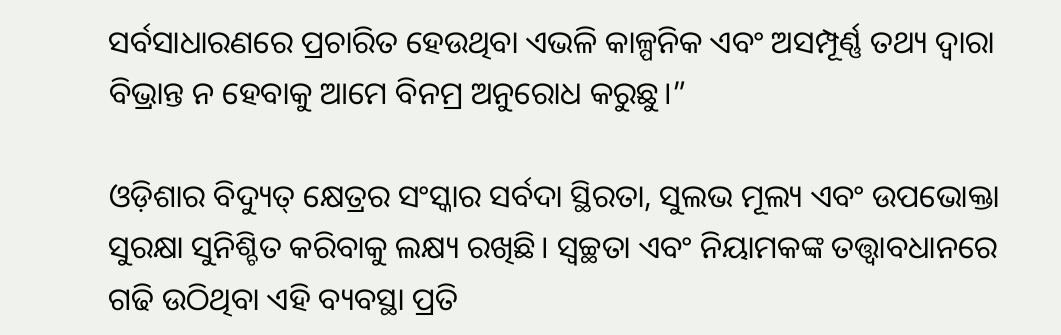ସର୍ବସାଧାରଣରେ ପ୍ରଚାରିତ ହେଉଥିବା ଏଭଳି କାଳ୍ପନିକ ଏବଂ ଅସମ୍ପୂର୍ଣ୍ଣ ତଥ୍ୟ ଦ୍ୱାରା ବିଭ୍ରାନ୍ତ ନ ହେବାକୁ ଆମେ ବିନମ୍ର ଅନୁରୋଧ କରୁଛୁ।”

ଓଡ଼ିଶାର ବିଦ୍ୟୁତ୍ କ୍ଷେତ୍ରର ସଂସ୍କାର ସର୍ବଦା ସ୍ଥିରତା, ସୁଲଭ ମୂଲ୍ୟ ଏବଂ ଉପଭୋକ୍ତା ସୁରକ୍ଷା ସୁନିଶ୍ଚିତ କରିବାକୁ ଲକ୍ଷ୍ୟ ରଖିଛି। ସ୍ୱଚ୍ଛତା ଏବଂ ନିୟାମକଙ୍କ ତତ୍ତ୍ୱାବଧାନରେ ଗଢି ଉଠିଥିବା ଏହି ବ୍ୟବସ୍ଥା ପ୍ରତି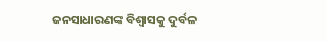ଜନସାଧାରଣଙ୍କ ବିଶ୍ୱାସକୁ ଦୁର୍ବଳ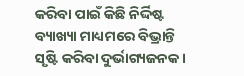କରିବା ପାଇଁ କିଛି ନିର୍ଦ୍ଦିଷ୍ଟ ବ୍ୟାଖ୍ୟା ମାଧ୍ୟମରେ ବିଭ୍ରାନ୍ତି ସୃଷ୍ଟି କରିବା ଦୁର୍ଭାଗ୍ୟଜନକ।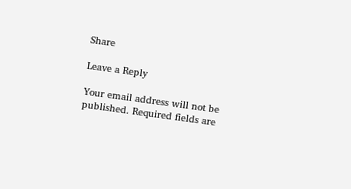Share

Leave a Reply

Your email address will not be published. Required fields are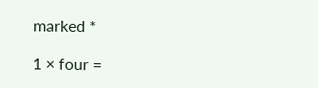marked *

1 × four =